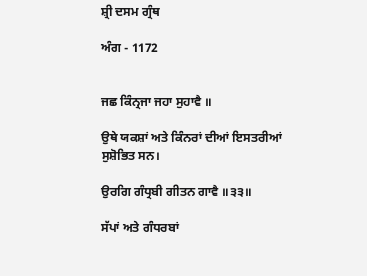ਸ਼੍ਰੀ ਦਸਮ ਗ੍ਰੰਥ

ਅੰਗ - 1172


ਜਛ ਕਿੰਨ੍ਰਜਾ ਜਹਾ ਸੁਹਾਵੈ ॥

ਉਥੇ ਯਕਸ਼ਾਂ ਅਤੇ ਕਿੰਨਰਾਂ ਦੀਆਂ ਇਸਤਰੀਆਂ ਸੁਸ਼ੋਭਿਤ ਸਨ।

ਉਰਗਿ ਗੰਧ੍ਰਬੀ ਗੀਤਨ ਗਾਵੈ ॥੩੩॥

ਸੱਪਾਂ ਅਤੇ ਗੰਧਰਬਾਂ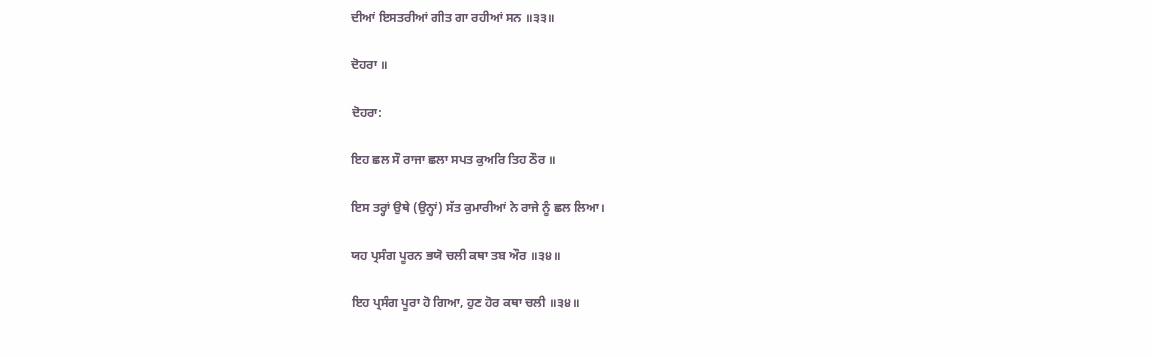ਦੀਆਂ ਇਸਤਰੀਆਂ ਗੀਤ ਗਾ ਰਹੀਆਂ ਸਨ ॥੩੩॥

ਦੋਹਰਾ ॥

ਦੋਹਰਾ:

ਇਹ ਛਲ ਸੌ ਰਾਜਾ ਛਲਾ ਸਪਤ ਕੁਅਰਿ ਤਿਹ ਠੌਰ ॥

ਇਸ ਤਰ੍ਹਾਂ ਉਥੇ (ਉਨ੍ਹਾਂ) ਸੱਤ ਕੁਮਾਰੀਆਂ ਨੇ ਰਾਜੇ ਨੂੰ ਛਲ ਲਿਆ।

ਯਹ ਪ੍ਰਸੰਗ ਪੂਰਨ ਭਯੋ ਚਲੀ ਕਥਾ ਤਬ ਔਰ ॥੩੪॥

ਇਹ ਪ੍ਰਸੰਗ ਪੂਰਾ ਹੋ ਗਿਆ, ਹੁਣ ਹੋਰ ਕਥਾ ਚਲੀ ॥੩੪॥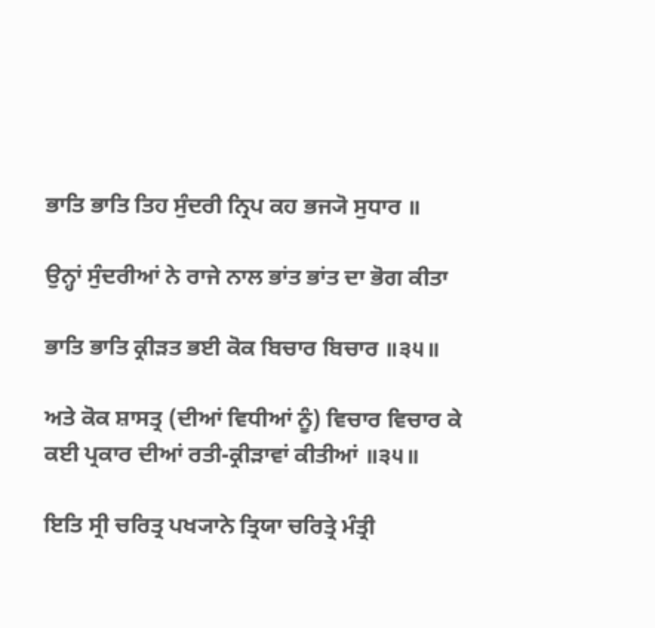ਭਾਤਿ ਭਾਤਿ ਤਿਹ ਸੁੰਦਰੀ ਨ੍ਰਿਪ ਕਹ ਭਜ੍ਯੋ ਸੁਧਾਰ ॥

ਉਨ੍ਹਾਂ ਸੁੰਦਰੀਆਂ ਨੇ ਰਾਜੇ ਨਾਲ ਭਾਂਤ ਭਾਂਤ ਦਾ ਭੋਗ ਕੀਤਾ

ਭਾਤਿ ਭਾਤਿ ਕ੍ਰੀੜਤ ਭਈ ਕੋਕ ਬਿਚਾਰ ਬਿਚਾਰ ॥੩੫॥

ਅਤੇ ਕੋਕ ਸ਼ਾਸਤ੍ਰ (ਦੀਆਂ ਵਿਧੀਆਂ ਨੂੰ) ਵਿਚਾਰ ਵਿਚਾਰ ਕੇ ਕਈ ਪ੍ਰਕਾਰ ਦੀਆਂ ਰਤੀ-ਕ੍ਰੀੜਾਵਾਂ ਕੀਤੀਆਂ ॥੩੫॥

ਇਤਿ ਸ੍ਰੀ ਚਰਿਤ੍ਰ ਪਖ੍ਯਾਨੇ ਤ੍ਰਿਯਾ ਚਰਿਤ੍ਰੇ ਮੰਤ੍ਰੀ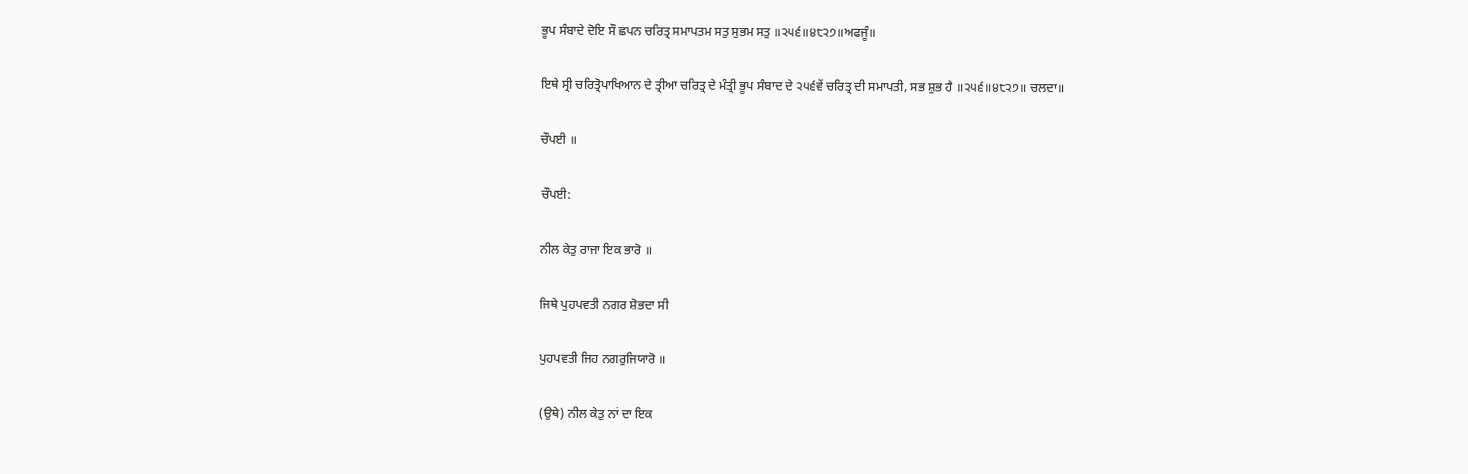ਭੂਪ ਸੰਬਾਦੇ ਦੋਇ ਸੌ ਛਪਨ ਚਰਿਤ੍ਰ ਸਮਾਪਤਮ ਸਤੁ ਸੁਭਮ ਸਤੁ ॥੨੫੬॥੪੮੨੭॥ਅਫਜੂੰ॥

ਇਥੇ ਸ੍ਰੀ ਚਰਿਤ੍ਰੋਪਾਖਿਆਨ ਦੇ ਤ੍ਰੀਆ ਚਰਿਤ੍ਰ ਦੇ ਮੰਤ੍ਰੀ ਭੂਪ ਸੰਬਾਦ ਦੇ ੨੫੬ਵੇਂ ਚਰਿਤ੍ਰ ਦੀ ਸਮਾਪਤੀ, ਸਭ ਸ਼ੁਭ ਹੈ ॥੨੫੬॥੪੮੨੭॥ ਚਲਦਾ॥

ਚੌਪਈ ॥

ਚੌਪਈ:

ਨੀਲ ਕੇਤੁ ਰਾਜਾ ਇਕ ਭਾਰੋ ॥

ਜਿਥੇ ਪੁਹਪਵਤੀ ਨਗਰ ਸ਼ੋਭਦਾ ਸੀ

ਪੁਹਪਵਤੀ ਜਿਹ ਨਗਰੁਜਿਯਾਰੋ ॥

(ਉਥੇ) ਨੀਲ ਕੇਤੁ ਨਾਂ ਦਾ ਇਕ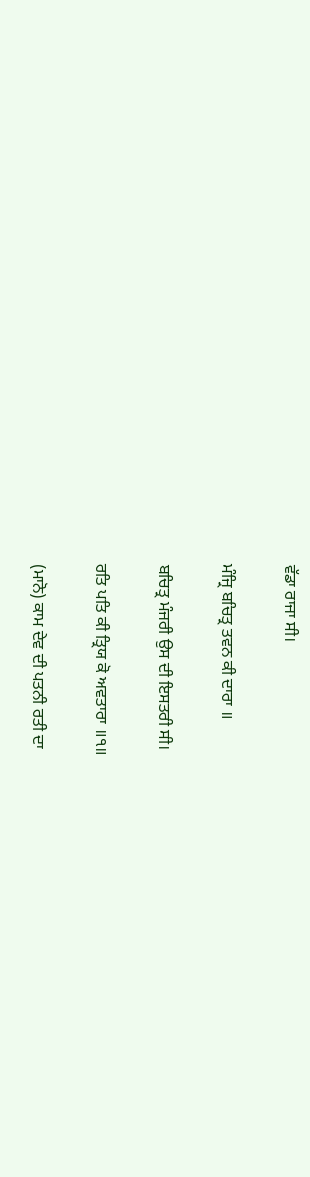ਵੱਡਾ ਰਾਜਾ ਸੀ।

ਮੰਜ੍ਰਿ ਬਚਿਤ੍ਰ ਤਵਨ ਕੀ ਦਾਰਾ ॥

ਬਚਿਤ੍ਰ ਮੰਜਰੀ ਉਸ ਦੀ ਇਸਤਰੀ ਸੀ।

ਰਤਿ ਪਤਿ ਕੀ ਤ੍ਰਿਯ ਕੋ ਅਵਤਾਰਾ ॥੧॥

(ਮਾਨੋ) ਕਾਮ ਦੇਵ ਦੀ ਪਤਨੀ ਰਤੀ ਦਾ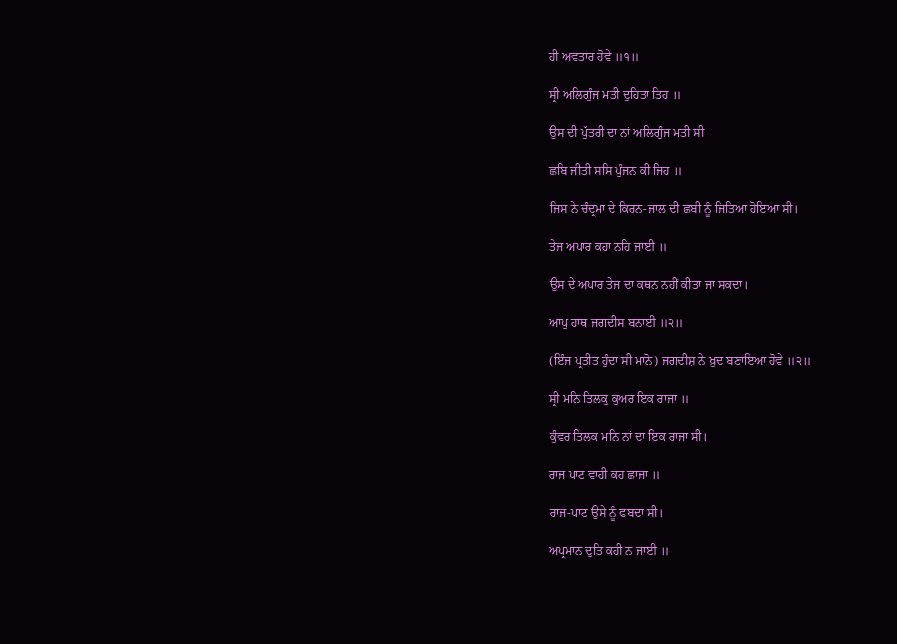ਹੀ ਅਵਤਾਰ ਹੋਵੇ ॥੧॥

ਸ੍ਰੀ ਅਲਿਗੁੰਜ ਮਤੀ ਦੁਹਿਤਾ ਤਿਹ ॥

ਉਸ ਦੀ ਪੁੱਤਰੀ ਦਾ ਨਾਂ ਅਲਿਗੁੰਜ ਮਤੀ ਸੀ

ਛਬਿ ਜੀਤੀ ਸਸਿ ਪੁੰਜਨ ਕੀ ਜਿਹ ॥

ਜਿਸ ਨੇ ਚੰਦ੍ਰਮਾ ਦੇ ਕਿਰਨ-ਜਾਲ ਦੀ ਛਬੀ ਨੂੰ ਜਿਤਿਆ ਹੋਇਆ ਸੀ।

ਤੇਜ ਅਪਾਰ ਕਹਾ ਨਹਿ ਜਾਈ ॥

ਉਸ ਦੇ ਅਪਾਰ ਤੇਜ ਦਾ ਕਥਨ ਨਹੀਂ ਕੀਤਾ ਜਾ ਸਕਦਾ।

ਆਪੁ ਹਾਥ ਜਗਦੀਸ ਬਨਾਈ ॥੨॥

(ਇੰਜ ਪ੍ਰਤੀਤ ਹੁੰਦਾ ਸੀ ਮਾਨੋ) ਜਗਦੀਸ਼ ਨੇ ਖ਼ੁਦ ਬਣਾਇਆ ਹੋਵੇ ॥੨॥

ਸ੍ਰੀ ਮਨਿ ਤਿਲਕੁ ਕੁਅਰ ਇਕ ਰਾਜਾ ॥

ਕੁੰਵਰ ਤਿਲਕ ਮਨਿ ਨਾਂ ਦਾ ਇਕ ਰਾਜਾ ਸੀ।

ਰਾਜ ਪਾਟ ਵਾਹੀ ਕਹ ਛਾਜਾ ॥

ਰਾਜ-ਪਾਟ ਉਸੇ ਨੂੰ ਫਬਦਾ ਸੀ।

ਅਪ੍ਰਮਾਨ ਦੁਤਿ ਕਹੀ ਨ ਜਾਈ ॥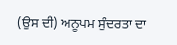(ਉਸ ਦੀ) ਅਨੂਪਮ ਸੁੰਦਰਤਾ ਦਾ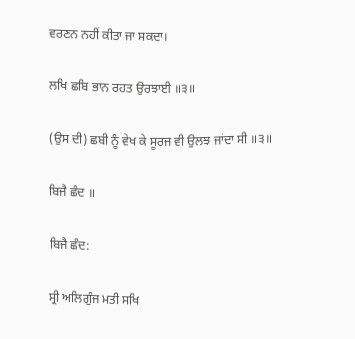ਵਰਣਨ ਨਹੀਂ ਕੀਤਾ ਜਾ ਸਕਦਾ।

ਲਖਿ ਛਬਿ ਭਾਨ ਰਹਤ ਉਰਝਾਈ ॥੩॥

(ਉਸ ਦੀ) ਛਬੀ ਨੂੰ ਵੇਖ ਕੇ ਸੂਰਜ ਵੀ ਉਲਝ ਜਾਂਦਾ ਸੀ ॥੩॥

ਬਿਜੈ ਛੰਦ ॥

ਬਿਜੈ ਛੰਦ:

ਸ੍ਰੀ ਅਲਿਗੁੰਜ ਮਤੀ ਸਖਿ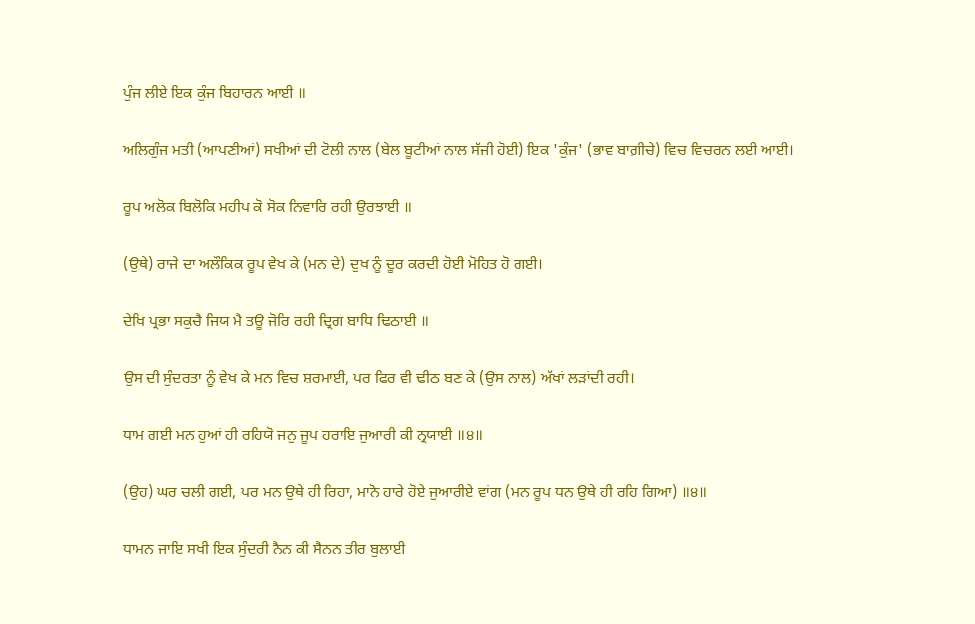ਪੁੰਜ ਲੀਏ ਇਕ ਕੁੰਜ ਬਿਹਾਰਨ ਆਈ ॥

ਅਲਿਗੁੰਜ ਮਤੀ (ਆਪਣੀਆਂ) ਸਖੀਆਂ ਦੀ ਟੋਲੀ ਨਾਲ (ਬੇਲ ਬੂਟੀਆਂ ਨਾਲ ਸੱਜੀ ਹੋਈ) ਇਕ 'ਕੁੰਜ' (ਭਾਵ ਬਾਗ਼ੀਚੇ) ਵਿਚ ਵਿਚਰਨ ਲਈ ਆਈ।

ਰੂਪ ਅਲੋਕ ਬਿਲੋਕਿ ਮਹੀਪ ਕੋ ਸੋਕ ਨਿਵਾਰਿ ਰਹੀ ਉਰਝਾਈ ॥

(ਉਥੇ) ਰਾਜੇ ਦਾ ਅਲੌਕਿਕ ਰੂਪ ਵੇਖ ਕੇ (ਮਨ ਦੇ) ਦੁਖ ਨੂੰ ਦੂਰ ਕਰਦੀ ਹੋਈ ਮੋਹਿਤ ਹੋ ਗਈ।

ਦੇਖਿ ਪ੍ਰਭਾ ਸਕੁਚੈ ਜਿਯ ਮੈ ਤਊ ਜੋਰਿ ਰਹੀ ਦ੍ਰਿਗ ਬਾਧਿ ਢਿਠਾਈ ॥

ਉਸ ਦੀ ਸੁੰਦਰਤਾ ਨੂੰ ਵੇਖ ਕੇ ਮਨ ਵਿਚ ਸ਼ਰਮਾਈ, ਪਰ ਫਿਰ ਵੀ ਢੀਠ ਬਣ ਕੇ (ਉਸ ਨਾਲ) ਅੱਖਾਂ ਲੜਾਂਦੀ ਰਹੀ।

ਧਾਮ ਗਈ ਮਨ ਹੁਆਂ ਹੀ ਰਹਿਯੋ ਜਨੁ ਜੂਪ ਹਰਾਇ ਜੁਆਰੀ ਕੀ ਨ੍ਰਯਾਈ ॥੪॥

(ਉਹ) ਘਰ ਚਲੀ ਗਈ, ਪਰ ਮਨ ਉਥੇ ਹੀ ਰਿਹਾ, ਮਾਨੋ ਹਾਰੇ ਹੋਏ ਜੁਆਰੀਏ ਵਾਂਗ (ਮਨ ਰੂਪ ਧਨ ਉਥੇ ਹੀ ਰਹਿ ਗਿਆ) ॥੪॥

ਧਾਮਨ ਜਾਇ ਸਖੀ ਇਕ ਸੁੰਦਰੀ ਨੈਨ ਕੀ ਸੈਨਨ ਤੀਰ ਬੁਲਾਈ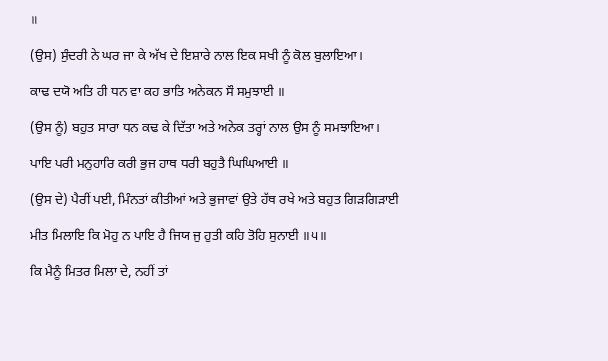॥

(ਉਸ) ਸੁੰਦਰੀ ਨੇ ਘਰ ਜਾ ਕੇ ਅੱਖ ਦੇ ਇਸ਼ਾਰੇ ਨਾਲ ਇਕ ਸਖੀ ਨੂੰ ਕੋਲ ਬੁਲਾਇਆ।

ਕਾਢ ਦਯੋ ਅਤਿ ਹੀ ਧਨ ਵਾ ਕਹ ਭਾਤਿ ਅਨੇਕਨ ਸੌ ਸਮੁਝਾਈ ॥

(ਉਸ ਨੂੰ) ਬਹੁਤ ਸਾਰਾ ਧਨ ਕਢ ਕੇ ਦਿੱਤਾ ਅਤੇ ਅਨੇਕ ਤਰ੍ਹਾਂ ਨਾਲ ਉਸ ਨੂੰ ਸਮਝਾਇਆ।

ਪਾਇ ਪਰੀ ਮਨੁਹਾਰਿ ਕਰੀ ਭੁਜ ਹਾਥ ਧਰੀ ਬਹੁਤੈ ਘਿਘਿਆਈ ॥

(ਉਸ ਦੇ) ਪੈਰੀਂ ਪਈ, ਮਿੰਨਤਾਂ ਕੀਤੀਆਂ ਅਤੇ ਭੁਜਾਵਾਂ ਉਤੇ ਹੱਥ ਰਖੇ ਅਤੇ ਬਹੁਤ ਗਿੜਗਿੜਾਈ

ਮੀਤ ਮਿਲਾਇ ਕਿ ਮੋਹੁ ਨ ਪਾਇ ਹੈ ਜਿਯ ਜੁ ਹੁਤੀ ਕਹਿ ਤੋਹਿ ਸੁਨਾਈ ॥੫॥

ਕਿ ਮੈਨੂੰ ਮਿਤਰ ਮਿਲਾ ਦੇ, ਨਹੀਂ ਤਾਂ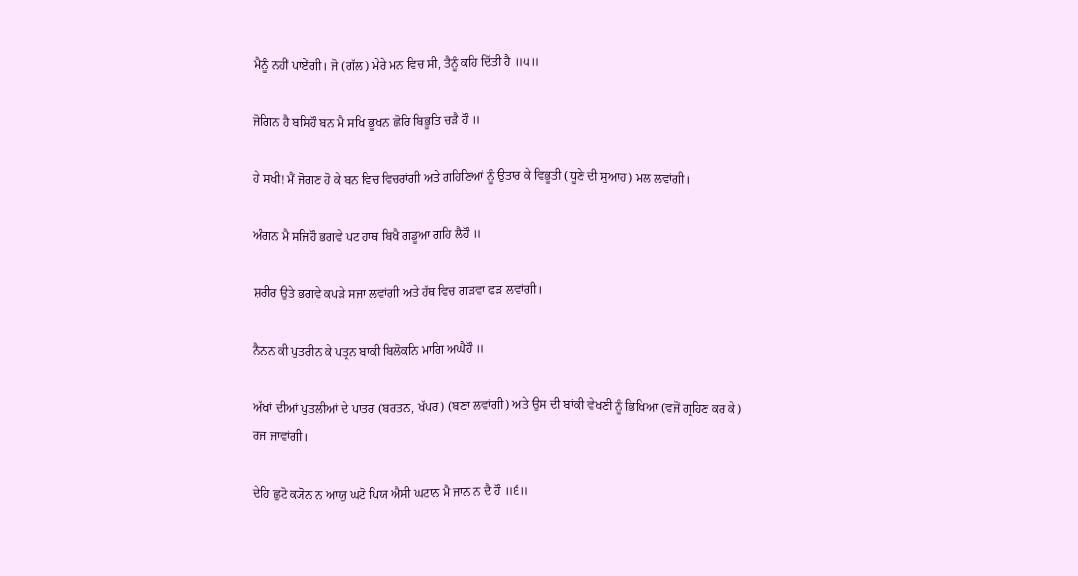ਮੈਨੂੰ ਨਹੀਂ ਪਾਏਂਗੀ। ਜੋ (ਗੱਲ) ਮੇਰੇ ਮਨ ਵਿਚ ਸੀ, ਤੈਨੂੰ ਕਹਿ ਦਿੱਤੀ ਹੈ ॥੫॥

ਜੋਗਿਨ ਹੈ ਬਸਿਹੌ ਬਨ ਮੈ ਸਖਿ ਭੂਖਨ ਛੋਰਿ ਬਿਭੂਤਿ ਚੜੈ ਹੌ ॥

ਹੇ ਸਖੀ! ਮੈਂ ਜੋਗਣ ਹੋ ਕੇ ਬਨ ਵਿਚ ਵਿਚਰਾਂਗੀ ਅਤੇ ਗਹਿਣਿਆਂ ਨੂੰ ਉਤਾਰ ਕੇ ਵਿਭੂਤੀ (ਧੂਣੇ ਦੀ ਸੁਆਹ) ਮਲ ਲਵਾਂਗੀ।

ਅੰਗਨ ਮੈ ਸਜਿਹੌ ਭਗਵੇ ਪਟ ਹਾਥ ਬਿਖੈ ਗਡੂਆ ਗਹਿ ਲੈਹੌ ॥

ਸ਼ਰੀਰ ਉਤੇ ਭਗਵੇ ਕਪੜੇ ਸਜਾ ਲਵਾਂਗੀ ਅਤੇ ਹੱਥ ਵਿਚ ਗੜਵਾ ਫੜ ਲਵਾਂਗੀ।

ਨੈਨਨ ਕੀ ਪੁਤਰੀਨ ਕੇ ਪਤ੍ਰਨ ਬਾਕੀ ਬਿਲੋਕਨਿ ਮਾਗਿ ਅਘੈਹੌ ॥

ਅੱਖਾਂ ਦੀਆਂ ਪੁਤਲੀਆਂ ਦੇ ਪਾਤਰ (ਬਰਤਨ, ਖੱਪਰ) (ਬਣਾ ਲਵਾਂਗੀ) ਅਤੇ ਉਸ ਦੀ ਬਾਂਕੀ ਵੇਖਣੀ ਨੂੰ ਭਿਖਿਆ (ਵਜੋਂ ਗ੍ਰਹਿਣ ਕਰ ਕੇ) ਰਜ ਜਾਵਾਂਗੀ।

ਦੇਹਿ ਛੁਟੋ ਕ੍ਯੋਨ ਨ ਆਯੁ ਘਟੋ ਪਿਯ ਐਸੀ ਘਟਾਨ ਮੈ ਜਾਨ ਨ ਦੈ ਹੌ ॥੬॥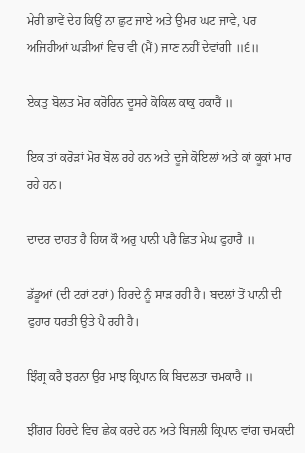ਮੇਰੀ ਭਾਵੇਂ ਦੇਹ ਕਿਉਂ ਨਾ ਛੁਟ ਜਾਏ ਅਤੇ ਉਮਰ ਘਟ ਜਾਵੇ, ਪਰ ਅਜਿਹੀਆਂ ਘੜੀਆਂ ਵਿਚ ਵੀ (ਮੈਂ) ਜਾਣ ਨਹੀਂ ਦੇਵਾਂਗੀ ॥੬॥

ਏਕਤੁ ਬੋਲਤ ਮੋਰ ਕਰੋਰਿਨ ਦੂਸਰੇ ਕੋਕਿਲ ਕਾਕੁ ਹਕਾਰੈਂ ॥

ਇਕ ਤਾਂ ਕਰੋੜਾਂ ਮੋਰ ਬੋਲ ਰਹੇ ਹਨ ਅਤੇ ਦੂਜੇ ਕੋਇਲਾਂ ਅਤੇ ਕਾਂ ਕੂਕਾਂ ਮਾਰ ਰਹੇ ਹਨ।

ਦਾਦਰ ਦਾਹਤ ਹੈ ਹਿਯ ਕੌ ਅਰੁ ਪਾਨੀ ਪਰੈ ਛਿਤ ਮੇਘ ਫੁਹਾਰੈ ॥

ਡੱਡੂਆਂ (ਦੀ ਟਰਾਂ ਟਰਾਂ) ਹਿਰਦੇ ਨੂੰ ਸਾੜ ਰਹੀ ਹੈ। ਬਦਲਾਂ ਤੋਂ ਪਾਨੀ ਦੀ ਫੁਹਾਰ ਧਰਤੀ ਉਤੇ ਪੈ ਰਹੀ ਹੈ।

ਝਿੰਗ੍ਰ ਕਰੈ ਝਰਨਾ ਉਰ ਮਾਝ ਕ੍ਰਿਪਾਨ ਕਿ ਬਿਦਲਤਾ ਚਮਕਾਰੈ ॥

ਝੀਂਗਰ ਹਿਰਦੇ ਵਿਚ ਛੇਕ ਕਰਦੇ ਹਨ ਅਤੇ ਬਿਜਲੀ ਕ੍ਰਿਪਾਨ ਵਾਂਗ ਚਮਕਦੀ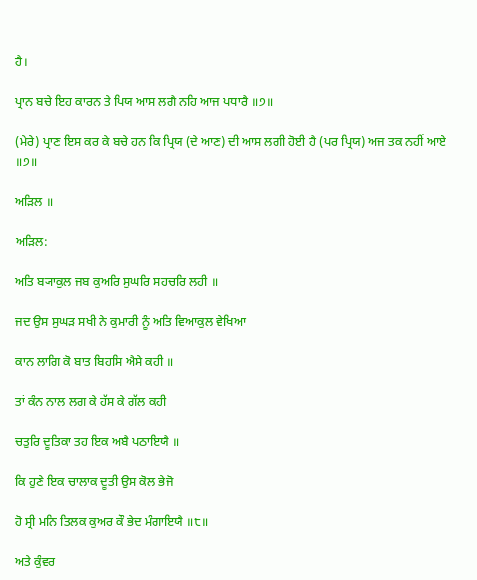ਹੈ।

ਪ੍ਰਾਨ ਬਚੇ ਇਹ ਕਾਰਨ ਤੇ ਪਿਯ ਆਸ ਲਗੈ ਨਹਿ ਆਜ ਪਧਾਰੈ ॥੭॥

(ਮੇਰੇ) ਪ੍ਰਾਣ ਇਸ ਕਰ ਕੇ ਬਚੇ ਹਨ ਕਿ ਪ੍ਰਿਯ (ਦੇ ਆਣ) ਦੀ ਆਸ ਲਗੀ ਹੋਈ ਹੈ (ਪਰ ਪ੍ਰਿਯ) ਅਜ ਤਕ ਨਹੀਂ ਆਏ ॥੭॥

ਅੜਿਲ ॥

ਅੜਿਲ:

ਅਤਿ ਬ੍ਯਾਕੁਲ ਜਬ ਕੁਅਰਿ ਸੁਘਰਿ ਸਹਚਰਿ ਲਹੀ ॥

ਜਦ ਉਸ ਸੁਘੜ ਸਖੀ ਨੇ ਕੁਮਾਰੀ ਨੂੰ ਅਤਿ ਵਿਆਕੁਲ ਵੇਖਿਆ

ਕਾਨ ਲਾਗਿ ਕੋ ਬਾਤ ਬਿਹਸਿ ਐਸੇ ਕਹੀ ॥

ਤਾਂ ਕੰਨ ਨਾਲ ਲਗ ਕੇ ਹੱਸ ਕੇ ਗੱਲ ਕਹੀ

ਚਤੁਰਿ ਦੂਤਿਕਾ ਤਹ ਇਕ ਅਬੈ ਪਠਾਇਯੈ ॥

ਕਿ ਹੁਣੇ ਇਕ ਚਾਲਾਕ ਦੂਤੀ ਉਸ ਕੋਲ ਭੇਜੋ

ਹੋ ਸ੍ਰੀ ਮਨਿ ਤਿਲਕ ਕੁਅਰ ਕੌ ਭੇਦ ਮੰਗਾਇਯੈ ॥੮॥

ਅਤੇ ਕੁੰਵਰ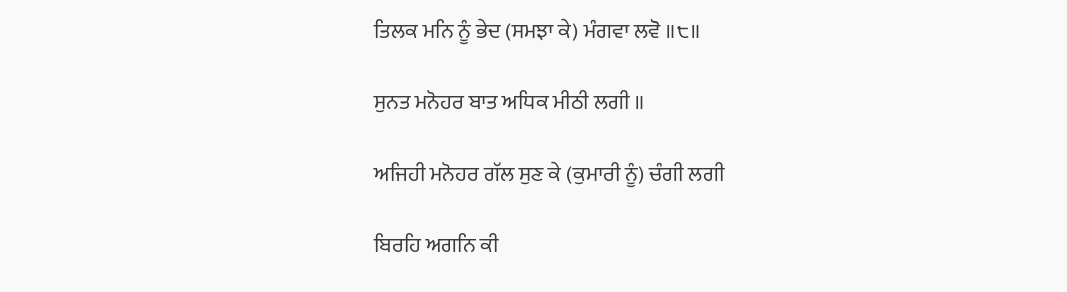ਤਿਲਕ ਮਨਿ ਨੂੰ ਭੇਦ (ਸਮਝਾ ਕੇ) ਮੰਗਵਾ ਲਵੋ ॥੮॥

ਸੁਨਤ ਮਨੋਹਰ ਬਾਤ ਅਧਿਕ ਮੀਠੀ ਲਗੀ ॥

ਅਜਿਹੀ ਮਨੋਹਰ ਗੱਲ ਸੁਣ ਕੇ (ਕੁਮਾਰੀ ਨੂੰ) ਚੰਗੀ ਲਗੀ

ਬਿਰਹਿ ਅਗਨਿ ਕੀ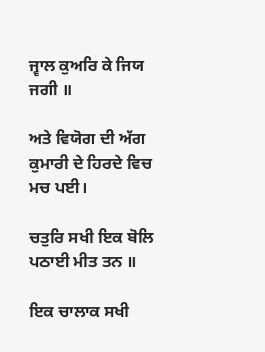ਜ੍ਵਾਲ ਕੁਅਰਿ ਕੇ ਜਿਯ ਜਗੀ ॥

ਅਤੇ ਵਿਯੋਗ ਦੀ ਅੱਗ ਕੁਮਾਰੀ ਦੇ ਹਿਰਦੇ ਵਿਚ ਮਚ ਪਈ।

ਚਤੁਰਿ ਸਖੀ ਇਕ ਬੋਲਿ ਪਠਾਈ ਮੀਤ ਤਨ ॥

ਇਕ ਚਾਲਾਕ ਸਖੀ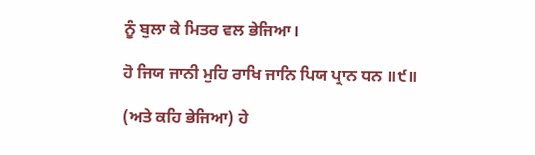ਨੂੰ ਬੁਲਾ ਕੇ ਮਿਤਰ ਵਲ ਭੇਜਿਆ।

ਹੋ ਜਿਯ ਜਾਨੀ ਮੁਹਿ ਰਾਖਿ ਜਾਨਿ ਪਿਯ ਪ੍ਰਾਨ ਧਨ ॥੯॥

(ਅਤੇ ਕਹਿ ਭੇਜਿਆ) ਹੇ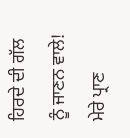ਹਿਰਦੇ ਦੀ ਗੱਲ ਨੂੰ ਜਾਣਨ ਵਾਲੇ! ਮੇਰੇ ਪ੍ਰਾਣ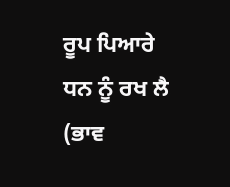ਰੂਪ ਪਿਆਰੇ ਧਨ ਨੂੰ ਰਖ ਲੈ (ਭਾਵ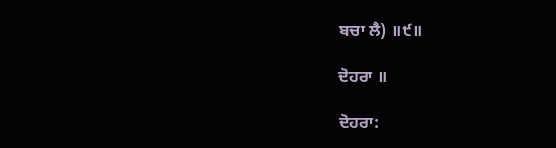ਬਚਾ ਲੈ) ॥੯॥

ਦੋਹਰਾ ॥

ਦੋਹਰਾ: